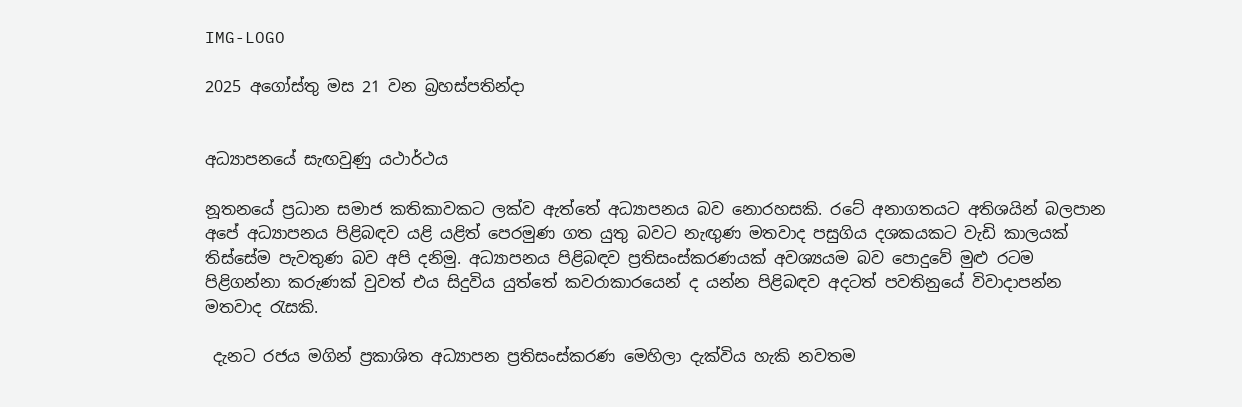IMG-LOGO

2025 අගෝස්තු මස 21 වන බ්‍රහස්පතින්දා


අධ්‍යාපනයේ සැඟවුණු යථාර්ථය

නූතනයේ ප්‍රධාන සමාජ කතිකාවකට ලක්ව ඇත්තේ අධ්‍යාපනය බව නොරහසකි. රටේ අනාගතයට අතිශයින් බලපාන අපේ අධ්‍යාපනය පිළිබඳව යළි යළිත් පෙරමුණ ගත යුතු බවට නැඟු‍ණ මතවාද පසුගිය දශකයකට වැඩි කාලයක් තිස්සේම පැවතුණ බව අපි දනිමු. අධ්‍යාපනය පිළිබඳව ප්‍රතිසංස්කරණයක් අවශ්‍යයම බව පොදුවේ මුළු රටම පිළිගන්නා කරුණක් වුවත් එය සිදුවිය යුත්තේ කවරාකාරයෙන් ද යන්න පිළිබඳව අදටත් පවතිනුයේ විවාදාපන්න මතවාද රැසකි.

 දැනට රජය මගින් ප්‍රකාශිත අධ්‍යාපන ප්‍රතිසංස්කරණ මෙහිලා දැක්විය හැකි නවතම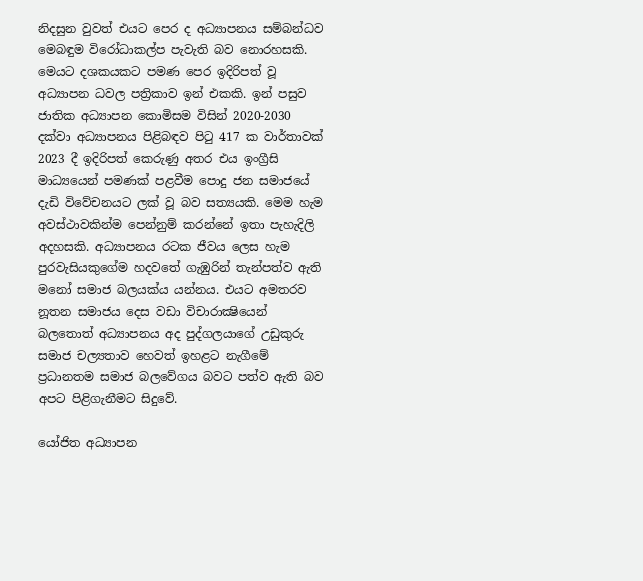නිදසුන වුවත් එයට පෙර ද අධ්‍යාපනය සම්බන්ධව මෙබඳුම විරෝධාකල්ප පැවැති බව නොරහසකි. මෙයට දශකයකට පමණ පෙර ඉදිරිපත් වූ අධ්‍යාපන ධවල පත්‍රිකාව ඉන් එකකි. ඉන් පසුව ජාතික අධ්‍යාපන කොමිසම විසින් 2020-2030 දක්වා අධ්‍යාපනය පිළිබඳව පිටු 417 ක වාර්තාවක් 2023 දී ඉදිරිපත් කෙරුණු අතර එය ඉංග්‍රීසි මාධ්‍යයෙන් පමණක් පළවීම පොදු ජන සමාජයේ දැඩි විවේචනයට ලක් වූ බව සත්‍යයකි. මෙම හැම අවස්ථාවකින්ම පෙන්නුම් කරන්නේ ඉතා පැහැදිලි අදහසකි. අධ්‍යාපනය රටක ජීවය ලෙස හැම පුරවැසියකුගේම හදවතේ ගැඹුරින් තැන්පත්ව ඇති මනෝ සමාජ බලයක්ය යන්නය. එයට අමතරව නූතන සමාජය දෙස වඩා විචාරාක්‍ෂියෙන් බලතොත් අධ්‍යාපනය අද පුද්ගලයාගේ උඩුකුරු සමාජ චල්‍යතාව හෙවත් ඉහළට නැගීමේ ප්‍රධානතම සමාජ බලවේගය බවට පත්ව ඇති බව අපට පිළිගැනීමට සිදුවේ.

යෝජිත අධ්‍යාපන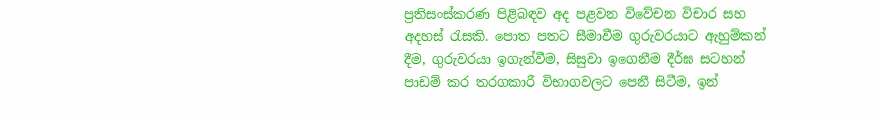ප්‍රතිසංස්කරණ පිළිබඳව අද පළවන විවේචන විචාර සහ අදහස් රැසකි. පොත පතට සීමාවීම ගුරුවරයාට ඇහුම්කන් දීම, ගුරුවරයා ඉගැන්වීම, සිසුවා ඉගෙනීම දීර්ඝ සටහන් පාඩම් කර තරගකාරී විභාගවලට පෙනී සිටීම, ඉන්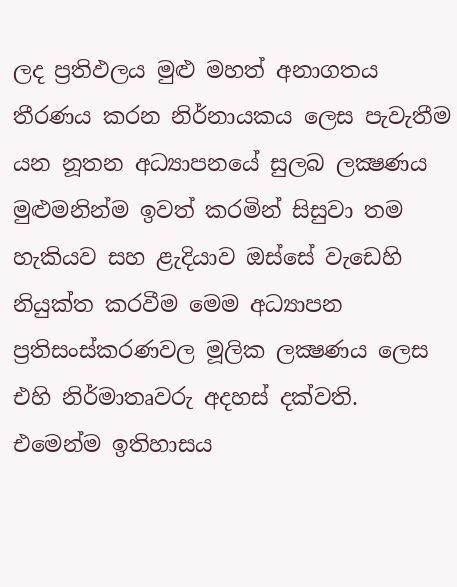ලද ප්‍රතිඵලය මුළු මහත් අනාගතය තීරණය කරන නිර්නායකය ලෙස පැවැතීම යන නූතන අධ්‍යාපනයේ සුලබ ලක්‍ෂණය මුළුමනින්ම ඉවත් කරමින් සිසුවා තම හැකියව සහ ළැදියාව ඔස්සේ වැඩෙහි නියුක්ත කරවීම මෙම අධ්‍යාපන ප්‍රතිසංස්කරණවල මූලික ලක්‍ෂණය ලෙස එහි නිර්මාතෘවරු අදහස් දක්වති. එමෙන්ම ඉතිහාසය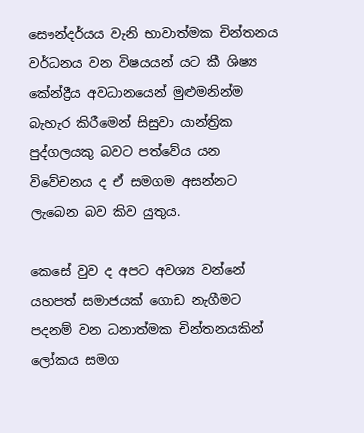සෞන්දර්යය වැනි භාවාත්මක චින්තනය වර්ධනය වන විෂයයන් යට කී ශිෂ්‍ය කේන්ද්‍රීය අවධානයෙන් මුළුමනින්ම බැහැර කිරීමෙන් සිසුවා යාන්ත්‍රික පුද්ගලයකු බවට පත්වේය යන විවේචනය ද ඒ සමගම අසන්නට ලැබෙන බව කිව යුතුය.

කෙසේ වුව ද අපට අවශ්‍ය වන්නේ යහපත් සමාජයක් ගොඩ නැගීමට පදනම් වන ධනාත්මක චින්තනයකින් ලෝකය සමග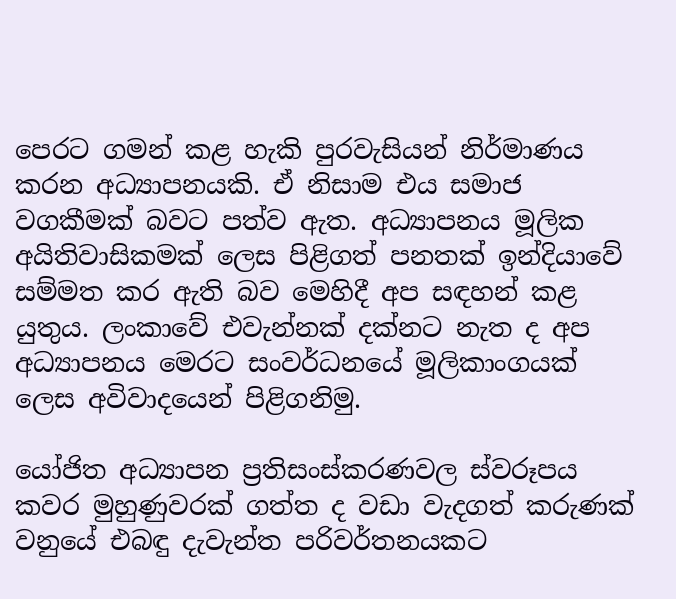පෙරට ගමන් කළ හැකි පුරවැසියන් නිර්මාණය කරන අධ්‍යාපනයකි. ඒ නිසාම එය සමාජ වගකීමක් බවට පත්ව ඇත. අධ්‍යාපනය මූලික අයිතිවාසිකමක් ලෙස පිළිගත් පනතක් ඉන්දියාවේ සම්මත කර ඇති බව මෙහිදී අප සඳහන් කළ යුතුය. ලංකාවේ එවැන්නක් දක්නට නැත ද අප අධ්‍යාපනය මෙරට සංවර්ධනයේ මූලිකාංගයක් ලෙස අවිවාදයෙන් පිළිගනිමු.

යෝජිත අධ්‍යාපන ප්‍රතිසංස්කරණවල ස්වරූපය කවර මුහුණුවරක් ගත්ත ද වඩා වැදගත් කරුණක් වනුයේ එබඳු දැවැන්ත පරිවර්තනයකට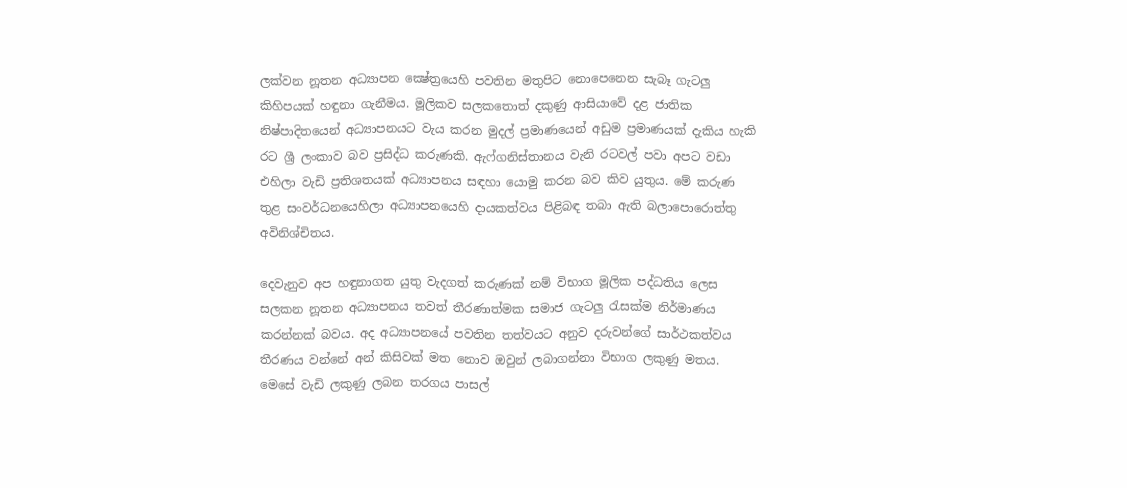ලක්වන නූතන අධ්‍යාපන ක්‍ෂේත්‍රයෙහි පවතින මතුපිට නොපෙනෙන සැබෑ ගැටලු‍ කිහිපයක් හඳුනා ගැනීමය. මූලිකව සලකතොත් දකුණු ආසියාවේ දළ ජාතික නිෂ්පාදිතයෙන් අධ්‍යාපනයට වැය කරන මුදල් ප්‍රමාණයෙන් අඩුම ප්‍රමාණයක් දැකිය හැකි රට ශ්‍රී ලංකාව බව ප්‍රසිද්ධ කරුණකි. ඇෆ්ගනිස්තානය වැනි රටවල් පවා අපට වඩා එහිලා වැඩි ප්‍රතිශතයක් අධ්‍යාපනය සඳහා යොමු කරන බව කිව යුතුය. මේ කරුණ තුළ සංවර්ධනයෙහිලා අධ්‍යාපනයෙහි දායකත්වය පිළිබඳ තබා ඇති බලාපොරොත්තු අවිනිශ්චිතය.

දෙවැනුව අප හඳුනාගත යුතු වැදගත් කරුණක් නම් විභාග මූලික පද්ධතිය ලෙස සලකන නූතන අධ්‍යාපනය තවත් තීරණාත්මක සමාජ ගැටලු‍ රැසක්ම නිර්මාණය කරන්නක් බවය. අද අධ්‍යාපනයේ පවතින තත්වයට අනුව දරුවන්ගේ සාර්ථකත්වය තීරණය වන්නේ අන් කිසිවක් මත නොව ඔවුන් ලබාගන්නා විභාග ලකුණු මතය. මෙසේ වැඩි ලකුණු ලබන තරගය පාසල්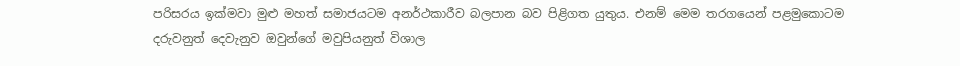පරිසරය ඉක්මවා මුළු මහත් සමාජයටම අනර්ථකාරීව බලපාන බව පිළිගත යුතුය. එනම් මෙම තරගයෙන් පළමුකොටම දරුවනුත් දෙවැනුව ඔවුන්ගේ මවුපියනුත් විශාල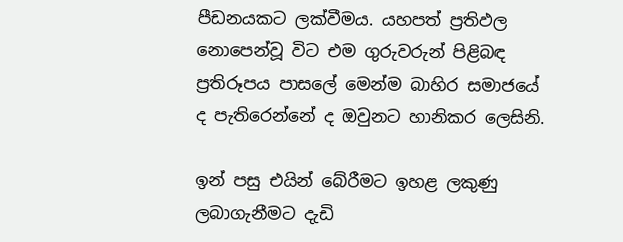පීඩනයකට ලක්වීමය. යහපත් ප්‍රතිඵල නොපෙන්වූ විට එම ගුරුවරුන් පිළිබඳ ප්‍රතිරූපය පාසලේ මෙන්ම බාහිර සමාජයේ ද පැතිරෙන්නේ ද ඔවුනට හානිකර ලෙසිනි.

ඉන් පසු එයින් බේරීමට ඉහළ ලකුණු ලබාගැනීමට දැඩි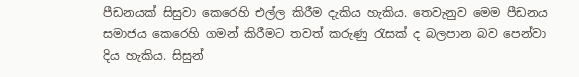පීඩනයක් සිසුවා කෙරෙහි එල්ල කිරීම දැකිය හැකිය. තෙවැනුව මෙම පීඩනය සමාජය කෙරෙහි ගමන් කිරීමට තවත් කරුණු රැසක් ද බලපාන බව පෙන්වා දිය හැකිය. සිසුන්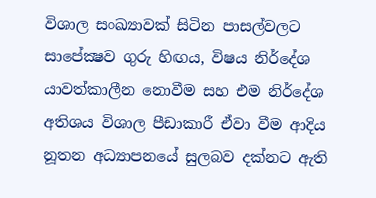විශාල සංඛ්‍යාවක් සිටින පාසල්වලට සාපේක්‍ෂව ගුරු හිඟය, විෂය නිර්දේශ යාවත්කාලීන නොවීම සහ එම නිර්දේශ අතිශය විශාල පීඩාකාරී ඒවා වීම ආදිය නූතන අධ්‍යාපනයේ සුලබව දක්නට ඇති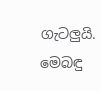ගැටලු‍යි. මෙබඳු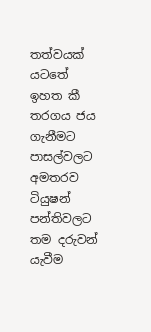තත්වයක් යටතේ ඉහත කී තරගය ජය ගැනීමට පාසල්වලට අමතරව ටියුෂන් පන්තිවලට තම දරුවන් යැවීම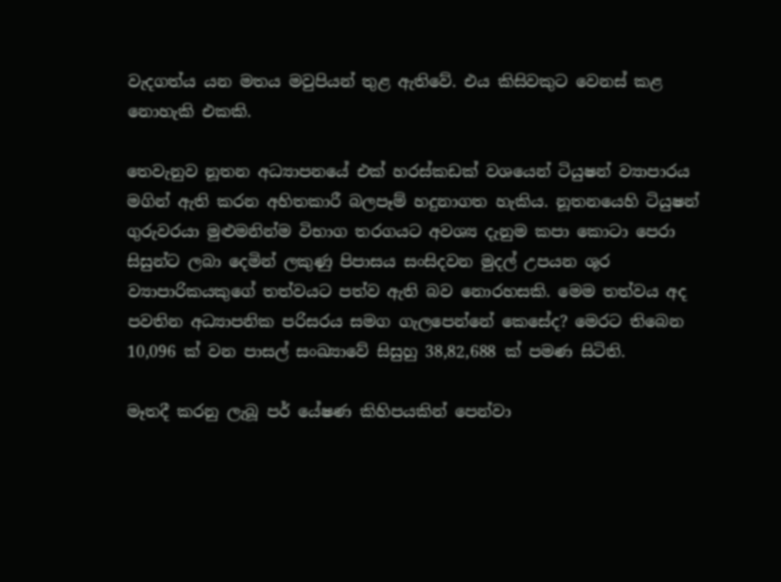වැදගත්ය යන මතය මවුපියන් තුළ ඇතිවේ. එය කිසිවකුට වෙනස් කළ නොහැකි එකකි.

තෙවැනුව නූතන අධ්‍යාපනයේ එක් හරස්කඩක් වශයෙන් ටියුෂන් ව්‍යාපාරය මගින් ඇති කරන අහිතකාරී බලපෑම් හදුනාගත හැකිය. නූතනයෙහි ටියුෂන් ගුරුවරයා මුළුමනින්ම විභාග තරගයට අවශ්‍ය දැනුම කපා කොටා පෙරා සිසුන්ට ලබා දෙමින් ලකුණු පිපාසය සංසිදවන මුදල් උපයන ශූර ව්‍යාපාරිකයකුගේ තත්වයට පත්ව ඇති බව නොරහසකි. මෙම තත්වය අද පවතින අධ්‍යාපනික පරිසරය සමග ගැලපෙන්නේ කෙසේද? මෙරට තිබෙන 10,096 ක් වන පාසල් සංඛ්‍යාවේ සිසුහු 38,82,688 ක් පමණ සිටිති.

මෑතදී කරනු ලැබූ පර් යේෂණ කිහිපයකින් පෙන්වා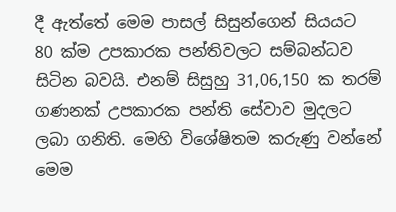දී ඇත්තේ මෙම පාසල් සිසුන්ගෙන් සියයට 80 ක්ම උපකාරක පන්තිවලට සම්බන්ධව සිටින බවයි. එනම් සිසුහු 31,06,150 ක තරම් ගණනක් උපකාරක පන්ති සේවාව මුදලට ලබා ගනිති. මෙහි විශේෂිතම කරුණු වන්නේ මෙම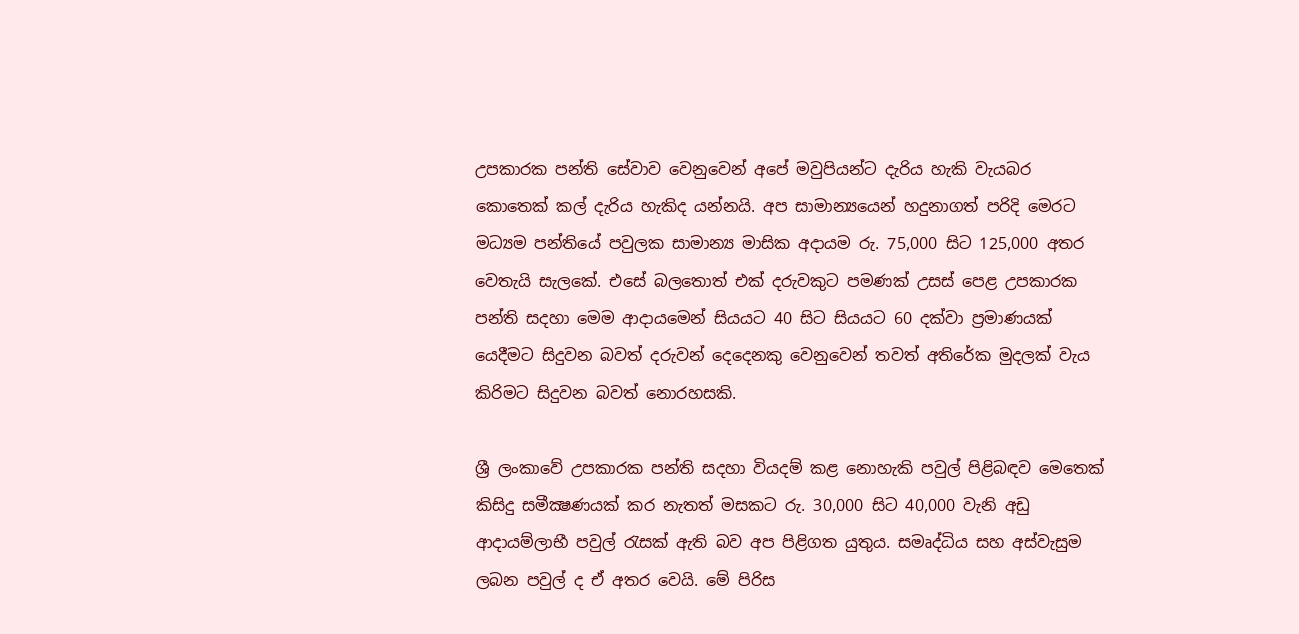උපකාරක පන්ති සේවාව වෙනුවෙන් අපේ මවුපියන්ට දැරිය හැකි වැයබර කොතෙක් කල් දැරිය හැකිද යන්නයි. අප සාමාන්‍යයෙන් හදුනාගත් පරිදි මෙරට මධ්‍යම පන්තියේ පවුලක සාමාන්‍ය මාසික අදායම රු. 75,000 සිට 125,000 අතර වෙතැයි සැලකේ. එසේ බලතොත් එක් දරුවකුට පමණක් උසස් පෙළ උපකාරක පන්ති සදහා මෙම ආදායමෙන් සියයට 40 සිට සියයට 60 දක්වා ප්‍රමාණයක් යෙදීමට සිදුවන බවත් දරුවන් දෙදෙනකු වෙනුවෙන් තවත් අතිරේක මුදලක් වැය කිරිමට සිදුවන බවත් නොරහසකි.

ශ්‍රී ලංකාවේ උපකාරක පන්ති සදහා වියදම් කළ නොහැකි පවුල් පිළිබඳව මෙතෙක් කිසිදු සමීක්‍ෂණයක් කර නැතත් මසකට රු. 30,000 සිට 40,000 වැනි අඩු ආදායම්ලාභී පවුල් රැසක් ඇති බව අප පිළිගත යුතුය. සමෘද්ධිය සහ අස්වැසුම ලබන පවුල් ද ඒ අතර වෙයි. මේ පිරිස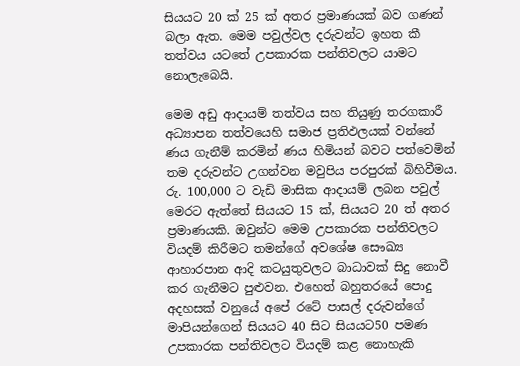සියයට 20 ක් 25 ක් අතර ප්‍රමාණයක් බව ගණන් බලා ඇත. මෙම පවුල්වල දරුවන්ට ඉහත කී තත්වය යටතේ උපකාරක පන්තිවලට යාමට නොලැබෙයි.

මෙම අඩු ආදායම් තත්වය සහ තියුණු තරගකාරී අධ්‍යාපන තත්වයෙහි සමාජ ප්‍රතිඵලයක් වන්නේ ණය ගැනීම් කරමින් ණය හිමියන් බවට පත්වෙමින් තම දරුවන්ට උගන්වන මවුපිය පරපුරක් බිහිවීමය. රු. 100,000 ට වැඩි මාසික ආදායම් ලබන පවුල් මෙරට ඇත්තේ සියයට 15 ක්, සියයට 20 ත් අතර ප්‍රමාණයකි. ඔවුන්ට මෙම උපකාරක පන්තිවලට වියදම් කිරීමට තමන්ගේ අවශේෂ සෞඛ්‍ය ආහාරපාන ආදි කටයුතුවලට බාධාවක් සිදු නොවී කර ගැනීමට පුළුවන. එහෙත් බහුතරයේ පොදු අදහසක් වනුයේ අපේ රටේ පාසල් දරුවන්ගේ මාපියන්ගෙන් සියයට 40 සිට සියයට50 පමණ උපකාරක පන්තිවලට වියදම් කළ නොහැකි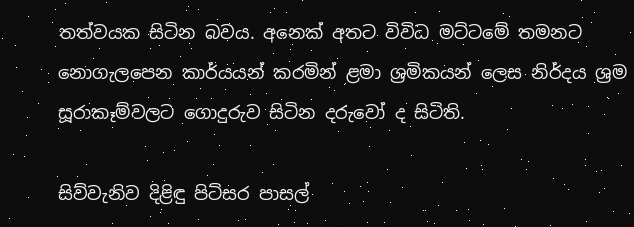තත්වයක සිටින බවය. අනෙක් අතට විවිධ මට්ටමේ තමනට නොගැලපෙන කාර්යයන් කරමින් ළමා ශ්‍රමිකයන් ලෙස නිර්දය ශ්‍රම සූරාකෑම්වලට ගොදුරුව සිටින දරුවෝ ද සිටිති.

සිව්වැනිව දිළිඳු පිටිසර පාසල්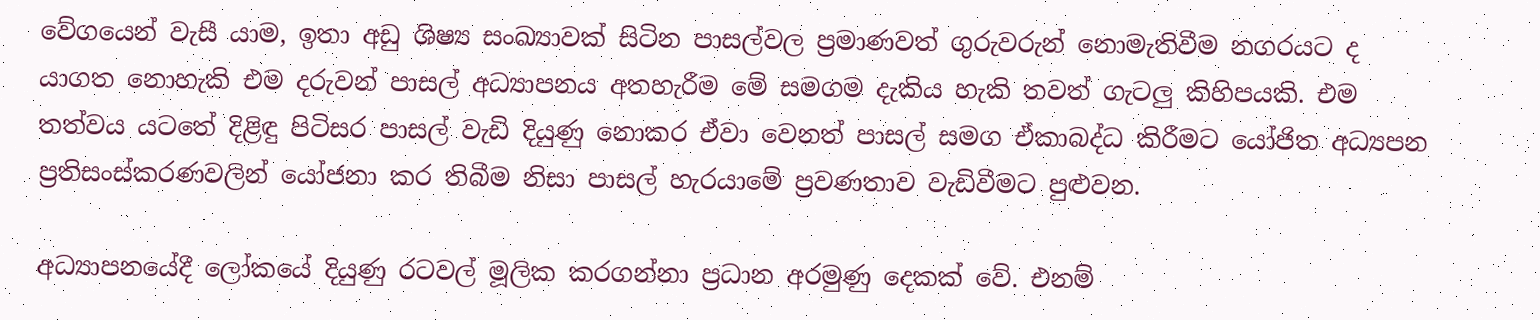වේගයෙන් වැසී යාම, ඉතා අඩු ශිෂ්‍ය සංඛ්‍යාවක් සිටින පාසල්වල ප්‍රමාණවත් ගුරුවරුන් නොමැතිවීම නගරයට ද යාගත නොහැකි එම දරුවන් පාසල් අධ්‍යාපනය අතහැරීම මේ සමගම දැකිය හැකි තවත් ගැටලු‍ කිහිපයකි. එම තත්වය යටතේ දිළිඳු පිටිසර පාසල් වැඩි දියුණු නොකර ඒවා වෙනත් පාසල් සමග ඒකාබද්ධ කිරීමට යෝජිත අධ්‍යපන ප්‍රතිසංස්කරණවලින් යෝජනා කර තිබීම නිසා පාසල් හැරයාමේ ප්‍රවණතාව වැඩිවීමට පුළුවන.

අධ්‍යාපනයේදී ලෝකයේ දියුණු රටවල් මූලික කරගන්නා ප්‍රධාන අරමුණු දෙකක් වේ. එනම්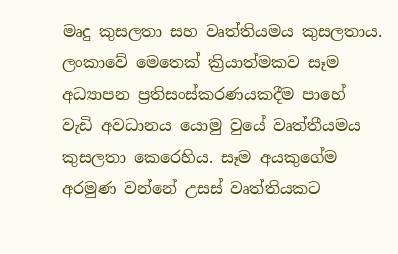මෘදු කුසලතා සහ වෘත්තියමය කුසලතාය. ලංකාවේ මෙතෙක් ක්‍රියාත්මකව සෑම අධ්‍යාපන ප්‍රතිසංස්කරණයකදීම පාහේ වැඩි අවධානය යොමු වුයේ වෘත්තීයමය කුසලතා කෙරෙහිය. සෑම අයකුගේම අරමුණ වන්නේ උසස් වෘත්තියකට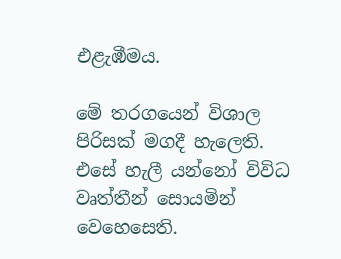එළැඹීමය.

මේ තරගයෙන් විශාල පිරිසක් මගදී හැලෙති. එසේ හැලී යන්නෝ විවිධ වෘත්තීන් සොයමින් වෙහෙසෙති.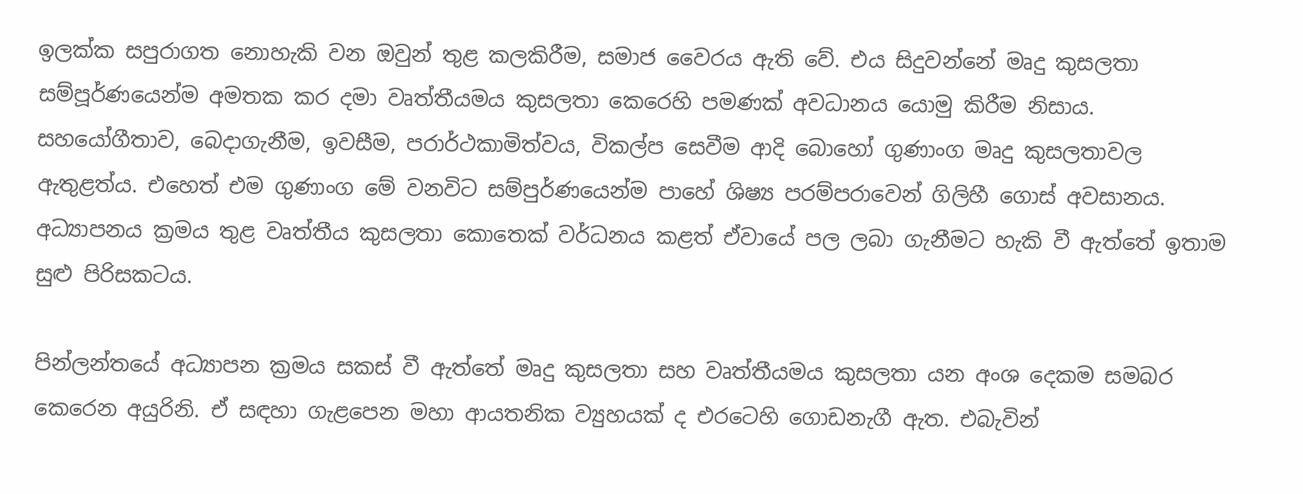ඉලක්ක සපුරාගත නොහැකි වන ඔවුන් තුළ කලකිරීම, සමාජ වෛරය ඇති වේ. එය සිදුවන්නේ මෘදු කුසලතා සම්පූර්ණයෙන්ම අමතක කර දමා වෘත්තීයමය කුසලතා කෙරෙහි පමණක් අවධානය යොමු කිරීම නිසාය. සහයෝගීතාව, බෙදාගැනීම, ඉවසීම, පරාර්ථකාමිත්වය, විකල්ප සෙවීම ආදි බොහෝ ගුණාංග මෘදු කුසලතාවල ඇතුළත්ය. එහෙත් එම ගුණාංග මේ වනවිට සම්පුර්ණයෙන්ම පාහේ ශිෂ්‍ය පරම්පරාවෙන් ගිලිහී ගොස් අවසානය. අධ්‍යාපනය ක්‍රමය තුළ වෘත්තීය කුසලතා කොතෙක් වර්ධනය කළත් ඒවායේ පල ලබා ගැනීමට හැකි වී ඇත්තේ ඉතාම සුළු පිරිසකටය.

පින්ලන්තයේ අධ්‍යාපන ක්‍රමය සකස් වී ඇත්තේ මෘදු කුසලතා සහ වෘත්තීයමය කුසලතා යන අංශ දෙකම සමබර කෙරෙන අයුරිනි. ඒ සඳහා ගැළපෙන මහා ආයතනික ව්‍යුහයක් ද එරටෙහි ගොඩනැගී ඇත. එබැවින්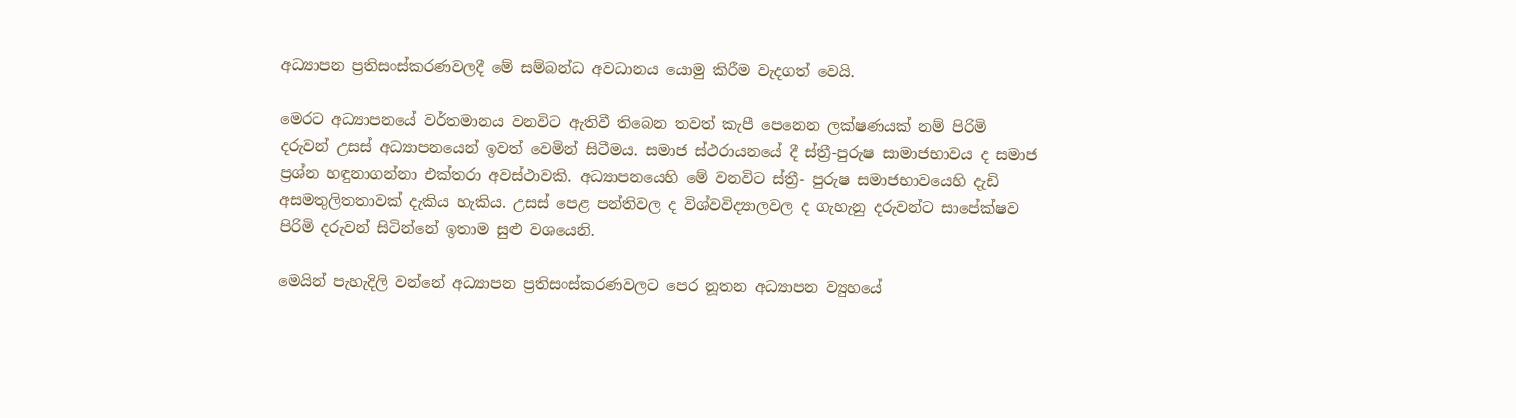අධ්‍යාපන ප්‍රතිසංස්කරණවලදී මේ සම්බන්ධ අවධානය යොමු කිරීම වැදගත් වෙයි.

මෙරට අධ්‍යාපනයේ වර්තමානය වනවිට ඇතිවී තිබෙන තවත් කැපී පෙනෙන ලක්ෂණයක් නම් පිරිමි දරුවන් උසස් අධ්‍යාපනයෙන් ඉවත් වෙමින් සිටීමය. සමාජ ස්ථරායනයේ දී ස්ත්‍රී-පුරුෂ සාමාජභාවය ද සමාජ ප්‍රශ්න හඳුනාගන්නා එක්තරා අවස්ථාවකි. අධ්‍යාපනයෙහි මේ වනවිට ස්ත්‍රී- පුරුෂ සමාජභාවයෙහි දැඩි අසමතුලිතතාවක් දැකිය හැකිය. උසස් පෙළ පන්තිවල ද විශ්වවිද්‍යාලවල ද ගැහැනු දරුවන්ට සාපේක්ෂව පිරිමි දරුවන් සිටින්නේ ඉතාම සුළු වශයෙනි.

මෙයින් පැහැදිලි වන්නේ අධ්‍යාපන ප්‍රතිසංස්කරණවලට පෙර නූතන අධ්‍යාපන ව්‍යුහයේ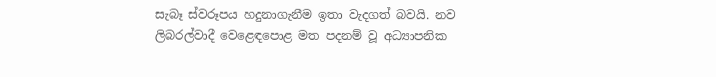සැබෑ ස්වරූපය හදුනාගැනීම ඉතා වැදගත් බවයි. නව ලිබරල්වාදී වෙළෙඳපොළ මත පදනම් වූ අධ්‍යාපනික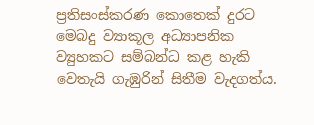ප්‍රතිසංස්කරණ කොතෙක් දුරට මෙබදු ව්‍යාකූල අධ්‍යාපනික ව්‍යුහකට සම්බන්ධ කළ හැකි වෙතැයි ගැඹුරින් සිතීම වැදගත්ය.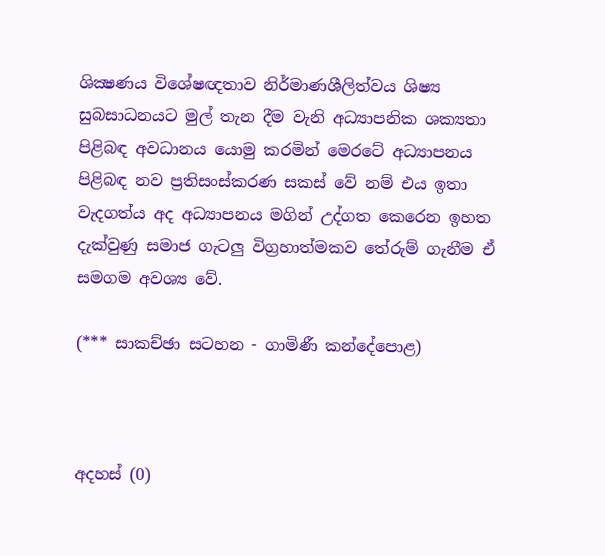ශික්‍ෂණය විශේෂඥතාව නිර්මාණශීලිත්වය ශිෂ්‍ය සුබසාධනයට මුල් තැන දීම වැනි අධ්‍යාපනික ශක්‍යතා පිළිබඳ අවධානය යොමු කරමින් මෙරටේ අධ්‍යාපනය පිළිබඳ නව ප්‍රතිසංස්කරණ සකස් වේ නම් එය ඉතා වැදගත්ය අද අධ්‍යාපනය මගින් උද්ගත කෙරෙන ඉහත දැක්වුණු සමාජ ගැටලු‍ විග්‍රහාත්මකව තේරුම් ගැනීම ඒ සමගම අවශ්‍ය වේ.

(*** සාකච්ඡා සටහන - ගාමිණී කන්දේපොළ)



අදහස් (0)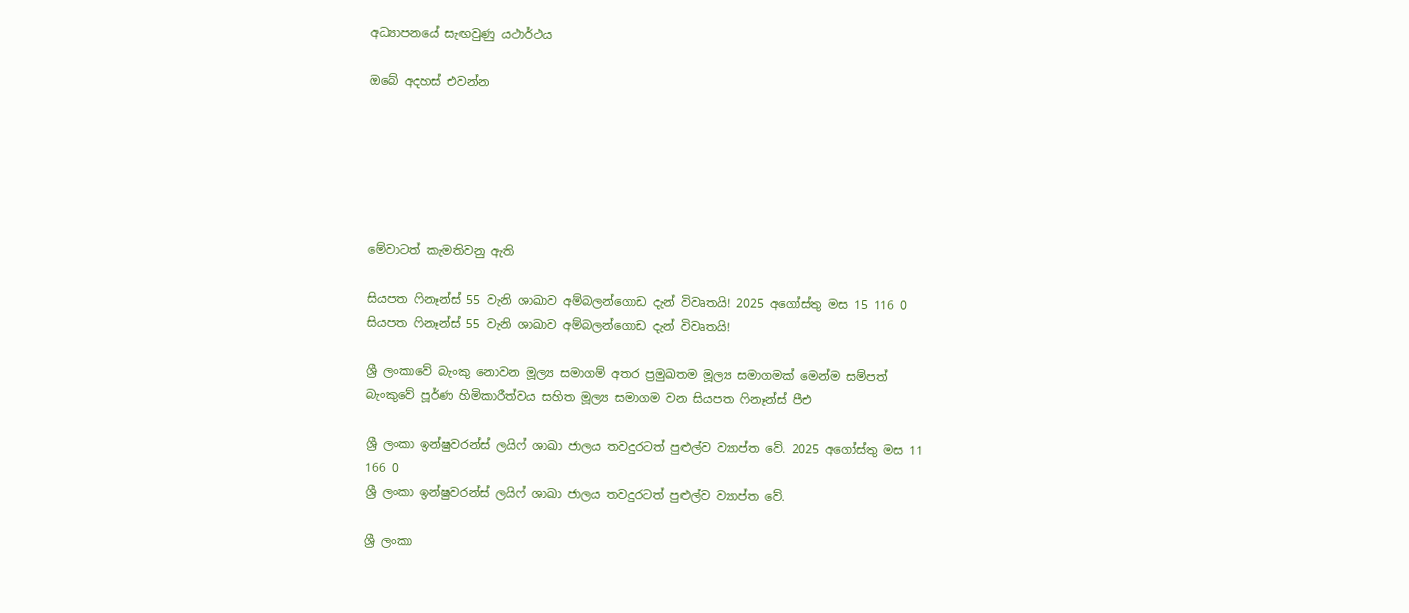අධ්‍යාපනයේ සැඟවුණු යථාර්ථය

ඔබේ අදහස් එවන්න






මේවාටත් කැමතිවනු ඇති

සියපත ෆිනෑන්ස් 55 වැනි ශාඛාව අම්බලන්ගොඩ දැන් විවෘතයි! 2025 අගෝස්තු මස 15 116 0
සියපත ෆිනෑන්ස් 55 වැනි ශාඛාව අම්බලන්ගොඩ දැන් විවෘතයි!

ශ්‍රී ලංකාවේ බැංකු නොවන මූල්‍ය සමාගම් අතර ප්‍රමුඛතම මූල්‍ය සමාගමක් මෙන්ම සම්පත් බැංකුවේ පූර්ණ හිමිකාරීත්වය සහිත මූල්‍ය සමාගම වන සියපත ෆිනෑන්ස් පීඑ

ශ්‍රී ලංකා ඉන්ෂුවරන්ස් ලයිෆ් ශාඛා ජාලය තවදුරටත් පුළුල්ව ව්‍යාප්ත වේ. 2025 අගෝස්තු මස 11 166 0
ශ්‍රී ලංකා ඉන්ෂුවරන්ස් ලයිෆ් ශාඛා ජාලය තවදුරටත් පුළුල්ව ව්‍යාප්ත වේ.

ශ්‍රී ලංකා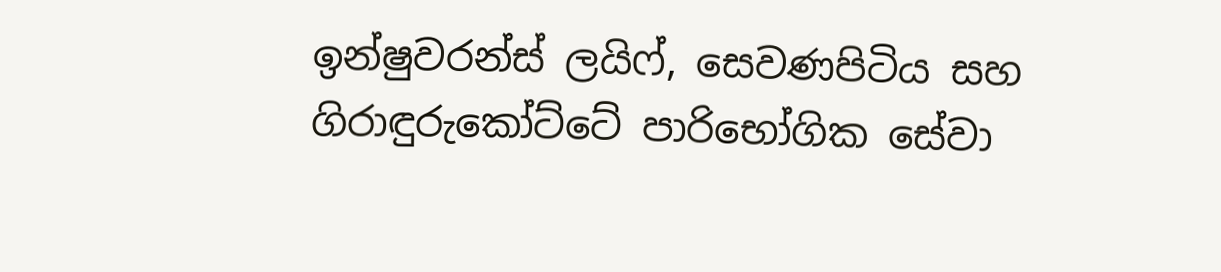ඉන්ෂුවරන්ස් ලයිෆ්, සෙවණපිටිය සහ ගිරාඳුරුකෝට්ටේ පාරිභෝගික සේවා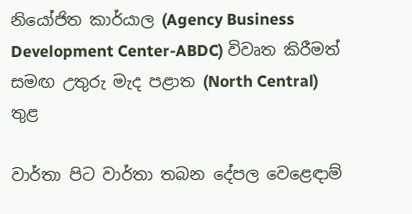නියෝජිත කාර්යාල (Agency Business Development Center-ABDC) විවෘත කිරීමත් සමඟ උතුරු මැද පළාත (North Central) තුළ

වාර්තා පිට වාර්තා තබන දේපල වෙළෙඳාම්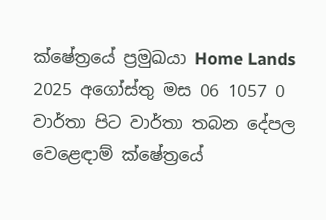ක්ෂේත්‍රයේ ප්‍රමුඛයා Home Lands 2025 අගෝස්තු මස 06 1057 0
වාර්තා පිට වාර්තා තබන දේපල වෙළෙඳාම් ක්ෂේත්‍රයේ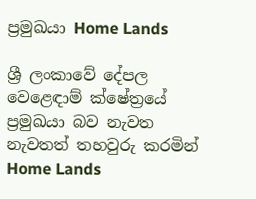ප්‍රමුඛයා Home Lands

ශ්‍රී ලංකාවේ දේපල වෙළෙඳාම් ක්ෂේත්‍රයේ ප්‍රමුඛයා බව නැවත නැවතත් තහවුරු කරමින් Home Lands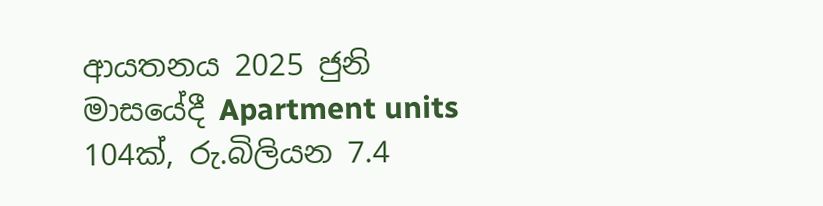ආයතනය 2025 ජුනි මාසයේදී Apartment units 104ක්, රු.බිලියන 7.4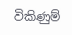විකිණුම්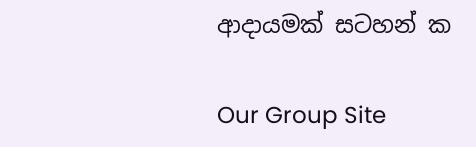ආදායමක් සටහන් ක

Our Group Site